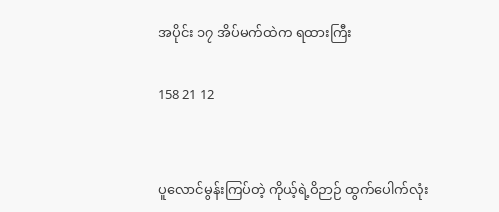အပိုင်း ၁၇ အိပ်မက်ထဲက ရထားကြီး

158 21 12


ပူလောင်မွန်းကြပ်တဲ့ ကိုယ့်ရဲ့ဝိဉာဉ် ထွက်ပေါက်လုံး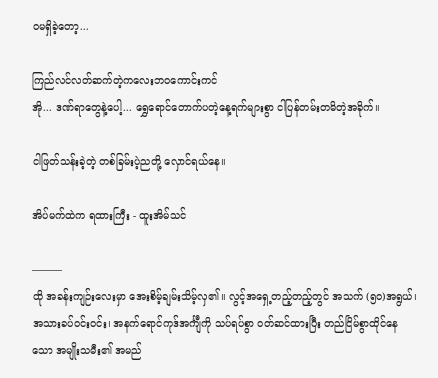ဝမရှိခဲ့တော့...

ကြည်လင်လတ်ဆက်တဲ့ကလေးဘဝကောင်းကင်
အို... ဒဏ်ရာတွေနဲ့ပေါ့... ရွှေရောင်တောက်ပတဲ့နေ့ရက်များစွာ ငါပြန်တမ်းတမိတဲ့အခိုက်။

ငါဖြတ်သန်းခဲ့တဲ့ တစ်ခြမ်းပဲ့ညတို့ လှောင်ရယ်နေ။

အိပ်မက်ထဲက ရထားကြီး - ထူးအိမ်သင်

———
ထို အခန်းကျဉ်းလေးမှာ အေးစိမ့်ချမ်းသိမ့်လှ၏။ လွင့်အရှေ့တည့်တည့်တွင် အသက် (၅၀)အရွယ်၊ အသားခပ်ဝင်းဝင်း၊ အနက်ရောင်ကုဒ်အင်္ကျီကို သပ်ရပ်စွာ ဝတ်ဆင်ထားပြီး တည်ငြိမ်စွာထိုင်နေသော အမျိုးသမီး၏ အမည်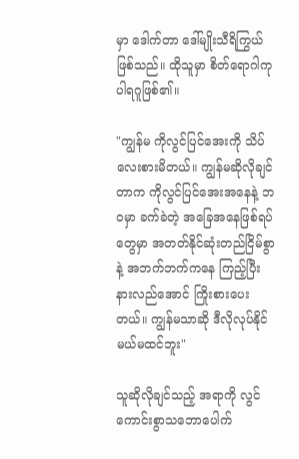မှာ ဒေါက်တာ ဒေါ်မျိုးသီရိကြွယ် ဖြစ်သည်။ ထိုသူမှာ စိတ်ရောဂါကုပါရဂူဖြစ်၏။

"ကျွန်မ ကိုလွင်ပြင်အေးကို သိပ်လေးစားမိတယ်။ ကျွန်မဆိုလိုချင်တာက ကိုလွင်ပြင်အေးအနေနဲ့ ဘဝမှာ ခက်ခဲတဲ့ အခြေအနေဖြစ်ရပ်တွေမှာ အတတ်နိုင်ဆုံးတည်ငြိမ်စွာနဲ့ အဘက်ဘက်ကနေ ကြည့်ပြီးနားလည်အောင် ကြိုးစားပေးတယ်။ ကျွန်မသာဆို ဒီလိုလုပ်နိုင်မယ်မထင်ဘူး"

သူဆိုလိုချင်သည့် အရာကို လွင်ကောင်းစွာသဘောပေါက်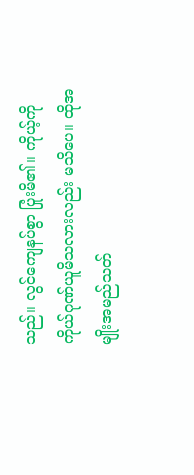သည်။ လွင်ကျေနပ်စွာ ပြုံးမိ၏။ ကိုယ့်ကိုကိုယ်ဂုဏ်ယူမိသလားလည်း မသိပေ။ ထိုအမျိုးအမည်သတ်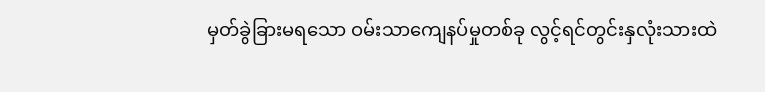မှတ်ခွဲခြားမရသော ဝမ်းသာကျေနပ်မှုတစ်ခု လွင့်ရင်တွင်းနှလုံးသားထဲ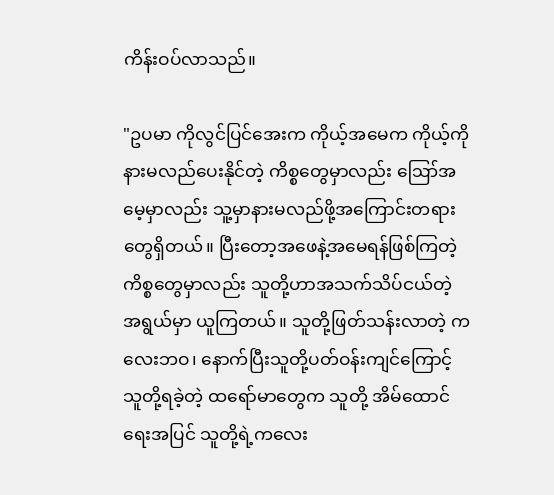ကိန်းဝပ်လာသည်။

"ဥပမာ ကိုလွင်ပြင်အေးက ကိုယ့်အမေက ကိုယ့်ကိုနားမလည်ပေးနိုင်တဲ့ ကိစ္စတွေမှာလည်း ဪအမေ့မှာလည်း သူ့မှာနားမလည်ဖို့အကြောင်းတရားတွေရှိတယ်။ ပြီးတော့အဖေနဲ့အမေရန်ဖြစ်ကြတဲ့ကိစ္စတွေမှာလည်း သူတို့ဟာအသက်သိပ်ငယ်တဲ့ အရွယ်မှာ ယူကြတယ်။ သူတို့ဖြတ်သန်းလာတဲ့ ကလေးဘဝ၊ နောက်ပြီးသူတို့ပတ်ဝန်းကျင်ကြောင့် သူတို့ရခဲ့တဲ့ ထရော်မာတွေက သူတို့ အိမ်ထောင်ရေးအပြင် သူတို့ရဲ့ကလေး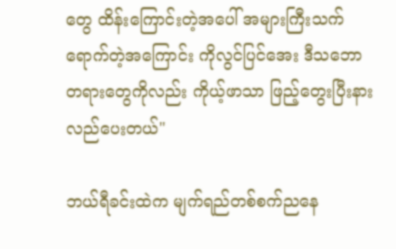တွေ ထိန်းကြောင်းတဲ့အပေါ် အများကြီးသက်ရောက်တဲ့အကြောင်း ကိုလွင်ပြင်အေး ဒီသဘောတရားတွေကိုလည်း ကိုယ့်ဖာသာ ဖြည့်တွေးပြီးနားလည်ပေးတယ်"

ဘယ်ရီခင်းထဲက မျက်ရည်တစ်စက်ညနေ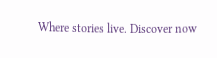Where stories live. Discover now